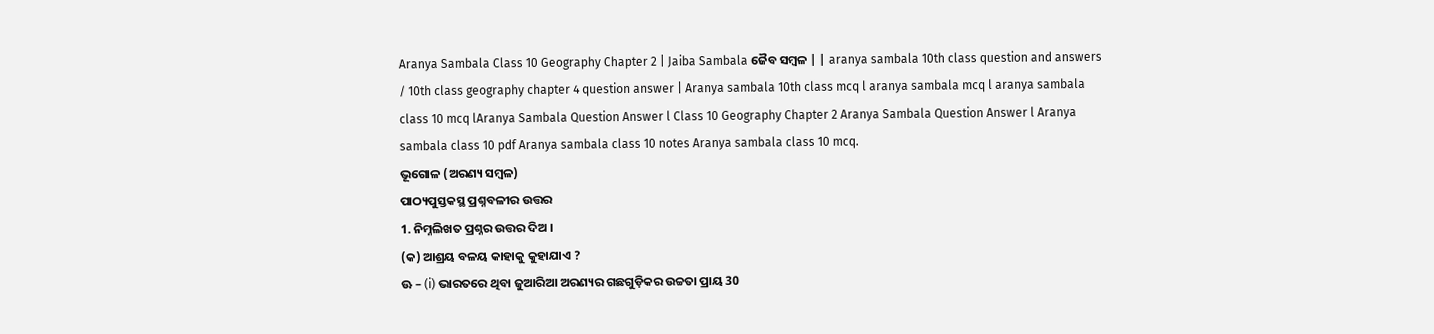Aranya Sambala Class 10 Geography Chapter 2 | Jaiba Sambala ଜୈବ ସମ୍ବଳ | | aranya sambala 10th class question and answers / 10th class geography chapter 4 question answer | Aranya sambala 10th class mcq l aranya sambala mcq l aranya sambala class 10 mcq lAranya Sambala Question Answer l Class 10 Geography Chapter 2 Aranya Sambala Question Answer l Aranya sambala class 10 pdf Aranya sambala class 10 notes Aranya sambala class 10 mcq.
ଭୂଗୋଳ (ଅରଣ୍ୟ ସମ୍ବଳ)
ପାଠ୍ୟପୁସ୍ତକସ୍ଥ ପ୍ରଶ୍ନବଳୀର ଉତ୍ତର
1. ନିମ୍ନଲିଖତ ପ୍ରଶ୍ନର ଉତ୍ତର ଦିଅ ।
(କ) ଆଶ୍ରୟ ବଳୟ କାହାକୁ କୁହାଯାଏ ?
ଊ – (i) ଭାରତରେ ଥିବା ଜୁଆରିଆ ଅରଣ୍ୟର ଗଛଗୁଡ଼ିକର ଉଚ୍ଚତା ପ୍ରାୟ 30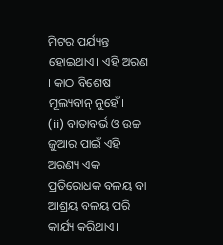ମିଟର ପର୍ଯ୍ୟନ୍ତ ହୋଇଥାଏ। ଏହି ଅରଣ । କାଠ ବିଶେଷ ମୂଲ୍ୟବାନ୍ ନୁହେଁ।
(ii) ବାତାବର୍ଭ ଓ ଉଚ୍ଚ ଜୁଆର ପାଇଁ ଏହି ଅରଣ୍ୟ ଏକ ପ୍ରତିରୋଧକ ବଳୟ ବା ଆଶ୍ରୟ ବଳୟ ପରି କାର୍ଯ୍ୟ କରିଥାଏ।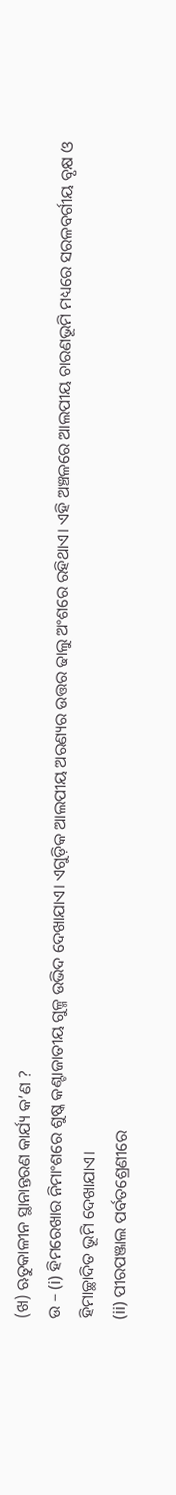(ଖ) ଋତୁକାଳୀନ ସ୍ଥାନାନ୍ତରଣ କାର୍ଯ୍ୟ କ’ଣ ?
ଉ – (i) ହିମରେଖାର ନିମାଂଶରେ ଶୁଷ୍କ କଣ୍ଟାଜାତୀୟ ଗୁଳ୍ମ ଉଭିଦ ଦେଖାଯାଏ। ଏଗୁଡ଼ିକ ଆଲପୀୟ ଅରଣ୍ୟର ଉତ୍ତର ଢାଲୁ ଅଂଶରେ ରହିଥାଏ। ଏହି ଅଞ୍ଚଳରେ ଆଲପୀୟ ଚାରଣଭୂମି ମଧ୍ୟରେ ସରଳବର୍ଗୀୟ ବୃକ୍ଷ ଓ ହିମାଚ୍ଛାଦିତ ଭୂମି ଦେଖାଯାଏ।
(ii) ପୀରପଞ୍ଜାଲ ପର୍ବତଶ୍ରେଣୀରେ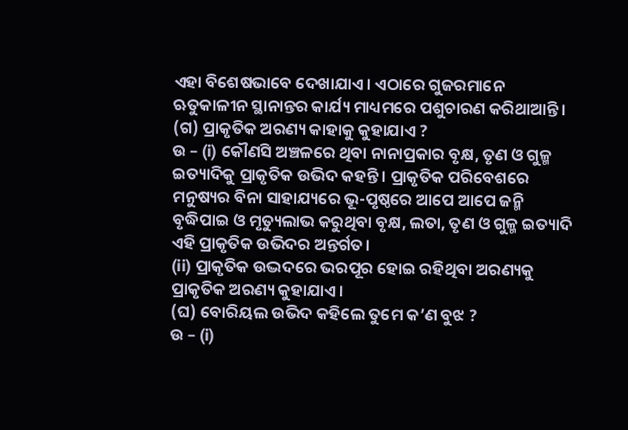ଏହା ବିଶେଷଭାବେ ଦେଖାଯାଏ। ଏଠାରେ ଗୁଜରମାନେ ଋତୁକାଳୀନ ସ୍ଥାନାନ୍ତର କାର୍ଯ୍ୟ ମାଧ୍ୟମରେ ପଶୁଚାରଣ କରିଥାଆନ୍ତି।
(ଗ) ପ୍ରାକୃତିକ ଅରଣ୍ୟ କାହାକୁ କୁହାଯାଏ ?
ଉ – (i) କୌଣସି ଅଞ୍ଚଳରେ ଥିବା ନାନାପ୍ରକାର ବୃକ୍ଷ, ତୃଣ ଓ ଗୁଳ୍ମ ଇତ୍ୟାଦିକୁ ପ୍ରାକୃତିକ ଉଭିଦ କହନ୍ତି । ପ୍ରାକୃତିକ ପରିବେଶରେ ମନୁଷ୍ୟର ବିନା ସାହାଯ୍ୟରେ ଭୂ-ପୃଷ୍ଠରେ ଆପେ ଆପେ ଜନ୍ମି ବୃଦ୍ଧିପାଇ ଓ ମୃତ୍ୟୁଲାଭ କରୁଥିବା ବୃକ୍ଷ, ଲତା, ତୃଣ ଓ ଗୁଳ୍ମ ଇତ୍ୟାଦି ଏହି ପ୍ରାକୃତିକ ଉଭିଦର ଅନ୍ତର୍ଗତ।
(ii) ପ୍ରାକୃତିକ ଉଦ୍ଭଦରେ ଭରପୂର ହୋଇ ରହିଥିବା ଅରଣ୍ୟକୁ ପ୍ରାକୃତିକ ଅରଣ୍ୟ କୁହାଯାଏ।
(ଘ) ବୋରିୟଲ ଉଭିଦ କହିଲେ ତୁମେ କ’ଣ ବୁଝ ?
ଉ – (i)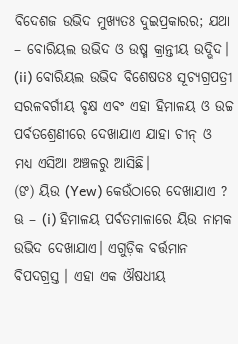ବିଦେଶଜ ଉଭିଦ ମୁଖ୍ୟତଃ ଦୁଇପ୍ରକାରର; ଯଥା – ବୋରିୟଲ ଉଭିଦ ଓ ଉଷ୍ମ କ୍ରାନ୍ତୀୟ ଉଦ୍ଭିଦ।
(ii) ବୋରିୟଲ ଉଭିଦ ବିଶେଷତଃ ସୂଚ୍ୟଗ୍ରପତ୍ରୀ ସରଳବର୍ଗୀୟ ବୃକ୍ଷ ଏବଂ ଏହା ହିମାଳୟ ଓ ଉଚ୍ଚ ପର୍ବତଶ୍ରେଣୀରେ ଦେଖାଯାଏ ଯାହା ଚୀନ୍ ଓ ମଧ୍ୟ ଏସିଆ ଅଞ୍ଚଳରୁ ଆସିଛି।
(ଙ) ୟିଉ (Yew) କେଉଁଠାରେ ଦେଖାଯାଏ ?
ଊ – (i) ହିମାଳୟ ପର୍ବତମାଳାରେ ୟିଉ ନାମକ ଉଭିଦ ଦେଖାଯାଏ। ଏଗୁଡ଼ିକ ବର୍ତ୍ତମାନ ବିପଦଗ୍ରସ୍ତ । ଏହା ଏକ ଔଷଧୀୟ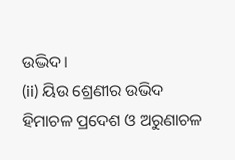ଉଦ୍ଭିଦ।
(ii) ୟିଉ ଶ୍ରେଣୀର ଉଭିଦ ହିମାଚଳ ପ୍ରଦେଶ ଓ ଅରୁଣାଚଳ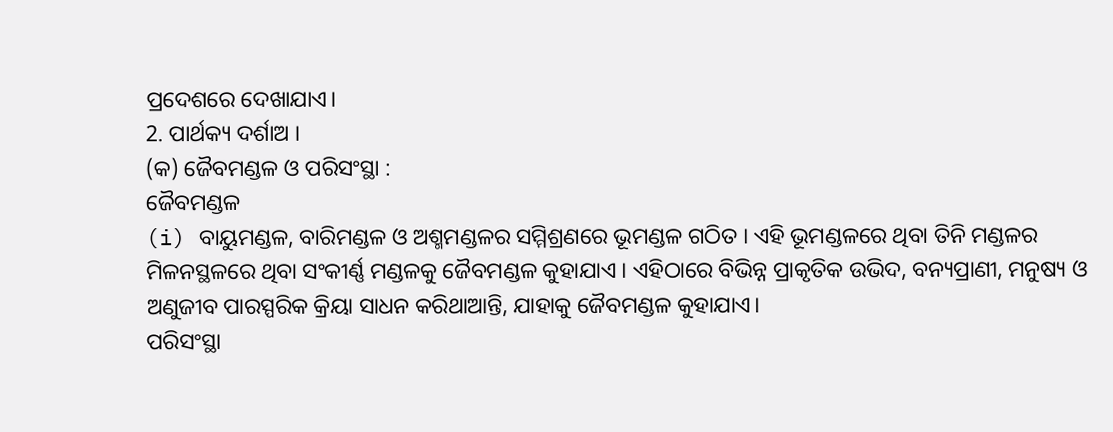ପ୍ରଦେଶରେ ଦେଖାଯାଏ।
2. ପାର୍ଥକ୍ୟ ଦର୍ଶାଅ ।
(କ) ଜୈବମଣ୍ଡଳ ଓ ପରିସଂସ୍ଥା :
ଜୈବମଣ୍ଡଳ
(i) ବାୟୁମଣ୍ଡଳ, ବାରିମଣ୍ଡଳ ଓ ଅଶ୍ମମଣ୍ଡଳର ସମ୍ମିଶ୍ରଣରେ ଭୂମଣ୍ଡଳ ଗଠିତ । ଏହି ଭୂମଣ୍ଡଳରେ ଥିବା ତିନି ମଣ୍ଡଳର ମିଳନସ୍ଥଳରେ ଥିବା ସଂକୀର୍ଣ୍ଣ ମଣ୍ଡଳକୁ ଜୈବମଣ୍ଡଳ କୁହାଯାଏ । ଏହିଠାରେ ବିଭିନ୍ନ ପ୍ରାକୃତିକ ଉଭିଦ, ବନ୍ୟପ୍ରାଣୀ, ମନୁଷ୍ୟ ଓ ଅଣୁଜୀବ ପାରସ୍ପରିକ କ୍ରିୟା ସାଧନ କରିଥାଆନ୍ତି, ଯାହାକୁ ଜୈବମଣ୍ଡଳ କୁହାଯାଏ।
ପରିସଂସ୍ଥା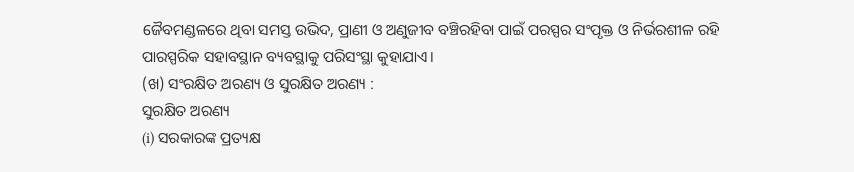ଜୈବମଣ୍ଡଳରେ ଥିବା ସମସ୍ତ ଉଭିଦ, ପ୍ରାଣୀ ଓ ଅଣୁଜୀବ ବଞ୍ଚିରହିବା ପାଇଁ ପରସ୍ପର ସଂପୃକ୍ତ ଓ ନିର୍ଭରଶୀଳ ରହି ପାରସ୍ପରିକ ସହାବସ୍ଥାନ ବ୍ୟବସ୍ଥାକୁ ପରିସଂସ୍ଥା କୁହାଯାଏ।
(ଖ) ସଂରକ୍ଷିତ ଅରଣ୍ୟ ଓ ସୁରକ୍ଷିତ ଅରଣ୍ୟ :
ସୁରକ୍ଷିତ ଅରଣ୍ୟ
(i) ସରକାରଙ୍କ ପ୍ରତ୍ୟକ୍ଷ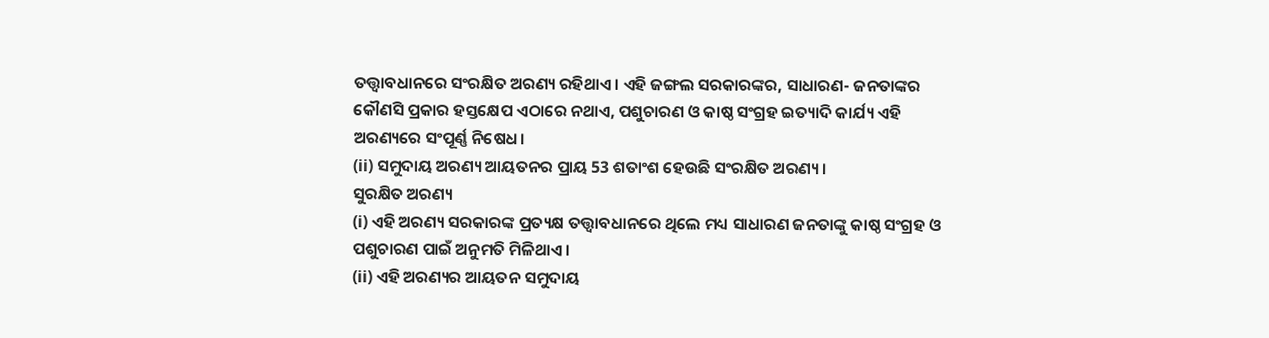ତତ୍ତ୍ଵାବଧାନରେ ସଂରକ୍ଷିତ ଅରଣ୍ୟ ରହିଥାଏ। ଏହି ଜଙ୍ଗଲ ସରକାରଙ୍କର, ସାଧାରଣ- ଜନତାଙ୍କର କୌଣସି ପ୍ରକାର ହସ୍ତକ୍ଷେପ ଏଠାରେ ନଥାଏ, ପଶୁଚାରଣ ଓ କାଷ୍ଠ ସଂଗ୍ରହ ଇତ୍ୟାଦି କାର୍ଯ୍ୟ ଏହି ଅରଣ୍ୟରେ ସଂପୂର୍ଣ୍ଣ ନିଷେଧ।
(ii) ସମୁଦାୟ ଅରଣ୍ୟ ଆୟତନର ପ୍ରାୟ 53 ଶତାଂଶ ହେଉଛି ସଂରକ୍ଷିତ ଅରଣ୍ୟ ।
ସୁରକ୍ଷିତ ଅରଣ୍ୟ
(i) ଏହି ଅରଣ୍ୟ ସରକାରଙ୍କ ପ୍ରତ୍ୟକ୍ଷ ତତ୍ତ୍ୱାବଧାନରେ ଥିଲେ ମଧ୍ୟ ସାଧାରଣ ଜନତାଙ୍କୁ କାଷ୍ଠ ସଂଗ୍ରହ ଓ ପଶୁଚାରଣ ପାଇଁ ଅନୁମତି ମିଳିଥାଏ।
(ii) ଏହି ଅରଣ୍ୟର ଆୟତନ ସମୁଦାୟ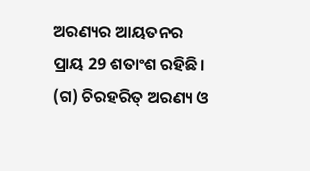ଅରଣ୍ୟର ଆୟତନର ପ୍ରାୟ 29 ଶତାଂଶ ରହିଛି।
(ଗ) ଚିରହରିତ୍ ଅରଣ୍ୟ ଓ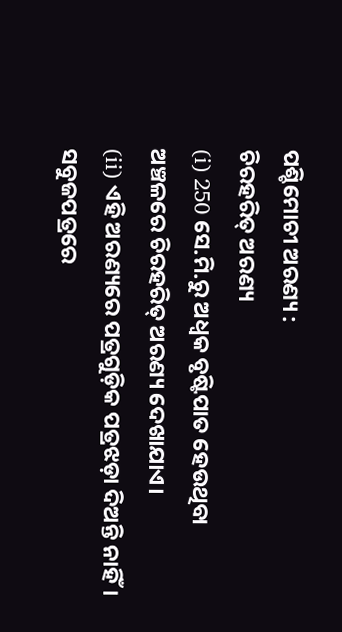ପଶ୍ଚିମୋଚୀ ଅରଣ୍ୟ :
ଚିରହରିତ୍ ଅରଣ୍ୟ
(i) 250 ସେ.ମି.ରୁ ଅଧ୍ବକ ବୃଷ୍ଟିପାତ ହେଉଥିବା ଅଞ୍ଚଳରେ ଚିରହରିତ୍ ଅରଣ୍ୟ ଦେଖାଯାଏ।
(ii) ଏହି ଅରଣ୍ୟରେ ପତ୍ରଗୁଡ଼ିକ ପତ୍ରଝଡ଼ା ଦିଅନ୍ତି ନାହିଁ। ସବୁଜପତ୍ରରେ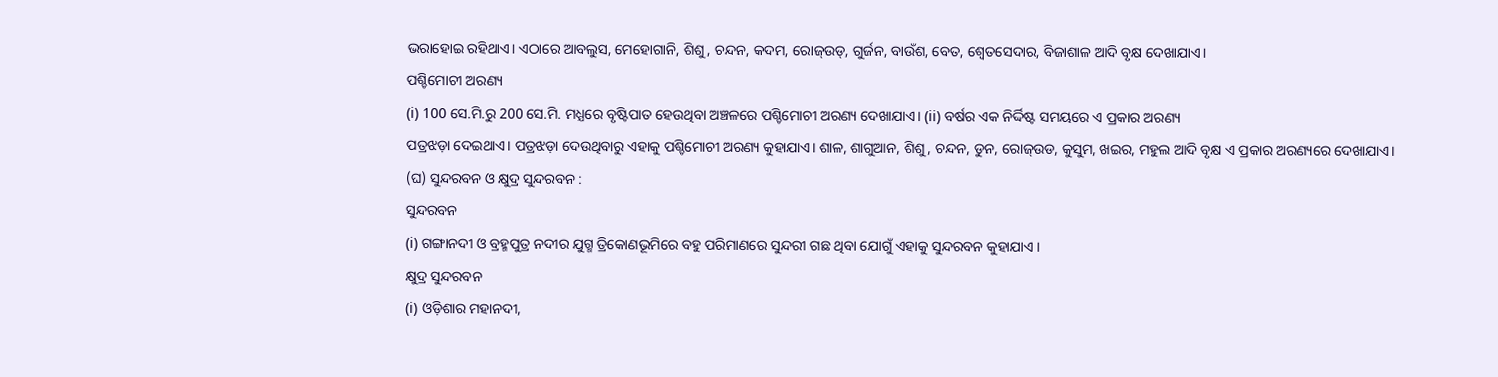ଭରାହୋଇ ରହିଥାଏ। ଏଠାରେ ଆବଲୁସ, ମେହୋଗାନି, ଶିଶୁ, ଚନ୍ଦନ, କଦମ, ରୋଜ୍ଉଡ୍, ଗୁର୍ଜନ, ବାଉଁଶ, ବେତ, ଶ୍ଵେତସେଦାର, ବିଜାଶାଳ ଆଦି ବୃକ୍ଷ ଦେଖାଯାଏ।
ପଶ୍ଚିମୋଚୀ ଅରଣ୍ୟ
(i) 100 ସେ.ମି.ରୁ 200 ସେ.ମି. ମଧ୍ଯରେ ବୃଷ୍ଟିପାତ ହେଉଥିବା ଅଞ୍ଚଳରେ ପଶ୍ଚିମୋଚୀ ଅରଣ୍ୟ ଦେଖାଯାଏ। (ii) ବର୍ଷର ଏକ ନିର୍ଦ୍ଦିଷ୍ଟ ସମୟରେ ଏ ପ୍ରକାର ଅରଣ୍ୟ
ପତ୍ରଝଡ଼ା ଦେଇଥାଏ। ପତ୍ରଝଡ଼ା ଦେଉଥିବାରୁ ଏହାକୁ ପଶ୍ଚିମୋଚୀ ଅରଣ୍ୟ କୁହାଯାଏ। ଶାଳ, ଶାଗୁଆନ, ଶିଶୁ, ଚନ୍ଦନ, ଡୁନ, ରୋଜ୍ଉଡ, କୁସୁମ, ଖଇର, ମହୁଲ ଆଦି ବୃକ୍ଷ ଏ ପ୍ରକାର ଅରଣ୍ୟରେ ଦେଖାଯାଏ।
(ଘ) ସୁନ୍ଦରବନ ଓ କ୍ଷୁଦ୍ର ସୁନ୍ଦରବନ :
ସୁନ୍ଦରବନ
(i) ଗଙ୍ଗାନଦୀ ଓ ବ୍ରହ୍ମପୁତ୍ର ନଦୀର ଯୁଗ୍ମ ତ୍ରିକୋଣଭୂମିରେ ବହୁ ପରିମାଣରେ ସୁନ୍ଦରୀ ଗଛ ଥିବା ଯୋଗୁଁ ଏହାକୁ ସୁନ୍ଦରବନ କୁହାଯାଏ ।
କ୍ଷୁଦ୍ର ସୁନ୍ଦରବନ
(i) ଓଡ଼ିଶାର ମହାନଦୀ,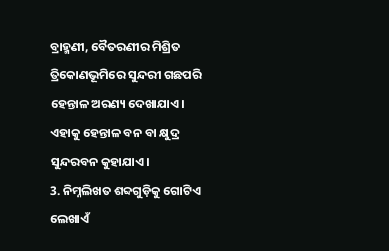ବ୍ରାହ୍ମଣୀ, ବୈତରଣୀର ମିଶ୍ରିତ ତ୍ରିକୋଣଭୂମିରେ ସୁନ୍ଦରୀ ଗଛପରି ହେନ୍ତାଳ ଅରଣ୍ୟ ଦେଖାଯାଏ। ଏହାକୁ ହେନ୍ତାଳ ବନ ବା କ୍ଷୁଦ୍ର ସୁନ୍ଦରବନ କୁହାଯାଏ।
3. ନିମ୍ନଲିଖତ ଶବ୍ଦଗୁଡ଼ିକୁ ଗୋଟିଏ ଲେଖାଏଁ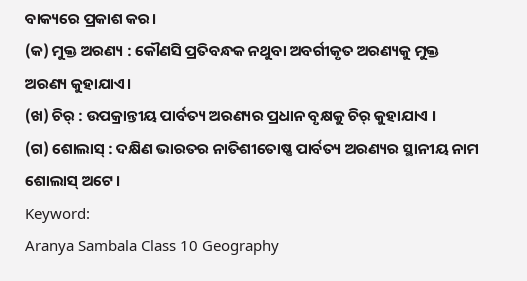ବାକ୍ୟରେ ପ୍ରକାଶ କର।
(କ) ମୁକ୍ତ ଅରଣ୍ୟ : କୌଣସି ପ୍ରତିବନ୍ଧକ ନଥୁବା ଅବର୍ଗୀକୃତ ଅରଣ୍ୟକୁ ମୁକ୍ତ ଅରଣ୍ୟ କୁହାଯାଏ।
(ଖ) ଚିର୍ : ଉପକ୍ରାନ୍ତୀୟ ପାର୍ବତ୍ୟ ଅରଣ୍ୟର ପ୍ରଧାନ ବୃକ୍ଷକୁ ଚିର୍ କୁହାଯାଏ ।
(ଗ) ଶୋଲାସ୍ : ଦକ୍ଷିଣ ଭାରତର ନାତିଶୀତୋଷ୍ଣ ପାର୍ବତ୍ୟ ଅରଣ୍ୟର ସ୍ଥାନୀୟ ନାମ ଶୋଲାସ୍ ଅଟେ।
Keyword:
Aranya Sambala Class 10 Geography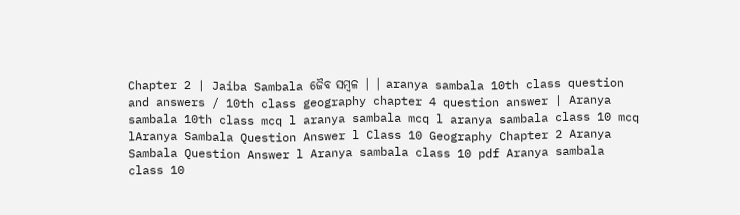Chapter 2 | Jaiba Sambala ଜୈବ ସମ୍ବଳ | | aranya sambala 10th class question and answers / 10th class geography chapter 4 question answer | Aranya sambala 10th class mcq l aranya sambala mcq l aranya sambala class 10 mcq lAranya Sambala Question Answer l Class 10 Geography Chapter 2 Aranya Sambala Question Answer l Aranya sambala class 10 pdf Aranya sambala class 10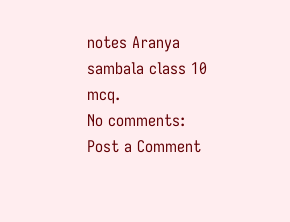notes Aranya sambala class 10 mcq.
No comments:
Post a Comment